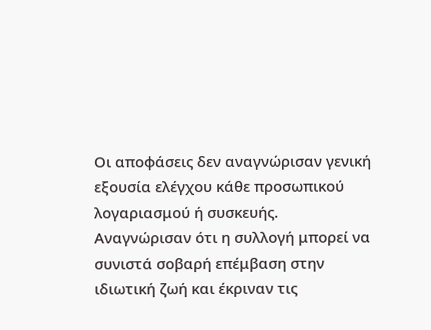Οι αποφάσεις δεν αναγνώρισαν γενική εξουσία ελέγχου κάθε προσωπικού λογαριασμού ή συσκευής. Αναγνώρισαν ότι η συλλογή μπορεί να συνιστά σοβαρή επέμβαση στην ιδιωτική ζωή και έκριναν τις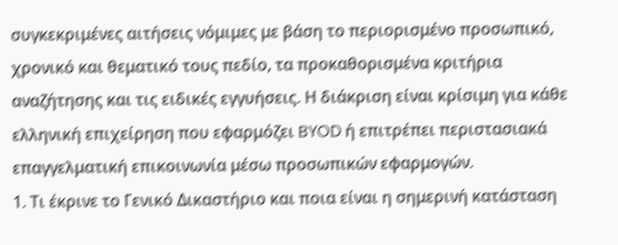συγκεκριμένες αιτήσεις νόμιμες με βάση το περιορισμένο προσωπικό, χρονικό και θεματικό τους πεδίο, τα προκαθορισμένα κριτήρια αναζήτησης και τις ειδικές εγγυήσεις. Η διάκριση είναι κρίσιμη για κάθε ελληνική επιχείρηση που εφαρμόζει BYOD ή επιτρέπει περιστασιακά επαγγελματική επικοινωνία μέσω προσωπικών εφαρμογών.
1. Τι έκρινε το Γενικό Δικαστήριο και ποια είναι η σημερινή κατάσταση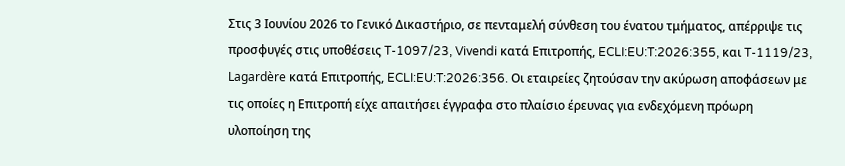Στις 3 Ιουνίου 2026 το Γενικό Δικαστήριο, σε πενταμελή σύνθεση του ένατου τμήματος, απέρριψε τις προσφυγές στις υποθέσεις T-1097/23, Vivendi κατά Επιτροπής, ECLI:EU:T:2026:355, και T-1119/23, Lagardère κατά Επιτροπής, ECLI:EU:T:2026:356. Οι εταιρείες ζητούσαν την ακύρωση αποφάσεων με τις οποίες η Επιτροπή είχε απαιτήσει έγγραφα στο πλαίσιο έρευνας για ενδεχόμενη πρόωρη υλοποίηση της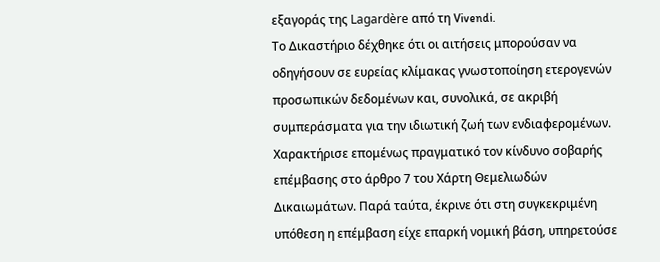εξαγοράς της Lagardère από τη Vivendi.
Το Δικαστήριο δέχθηκε ότι οι αιτήσεις μπορούσαν να οδηγήσουν σε ευρείας κλίμακας γνωστοποίηση ετερογενών προσωπικών δεδομένων και, συνολικά, σε ακριβή συμπεράσματα για την ιδιωτική ζωή των ενδιαφερομένων. Χαρακτήρισε επομένως πραγματικό τον κίνδυνο σοβαρής επέμβασης στο άρθρο 7 του Χάρτη Θεμελιωδών Δικαιωμάτων. Παρά ταύτα, έκρινε ότι στη συγκεκριμένη υπόθεση η επέμβαση είχε επαρκή νομική βάση, υπηρετούσε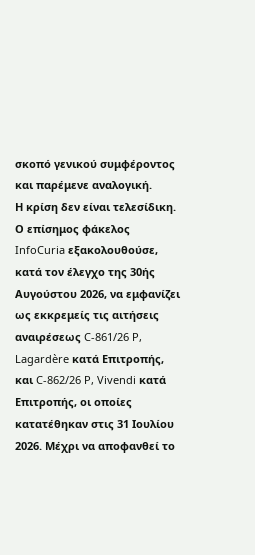σκοπό γενικού συμφέροντος και παρέμενε αναλογική.
Η κρίση δεν είναι τελεσίδικη. Ο επίσημος φάκελος InfoCuria εξακολουθούσε, κατά τον έλεγχο της 30ής Αυγούστου 2026, να εμφανίζει ως εκκρεμείς τις αιτήσεις αναιρέσεως C-861/26 P, Lagardère κατά Επιτροπής, και C-862/26 P, Vivendi κατά Επιτροπής, οι οποίες κατατέθηκαν στις 31 Ιουλίου 2026. Μέχρι να αποφανθεί το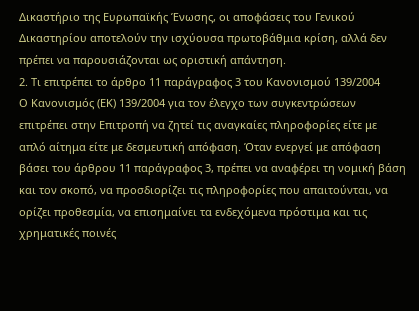Δικαστήριο της Ευρωπαϊκής Ένωσης, οι αποφάσεις του Γενικού Δικαστηρίου αποτελούν την ισχύουσα πρωτοβάθμια κρίση, αλλά δεν πρέπει να παρουσιάζονται ως οριστική απάντηση.
2. Τι επιτρέπει το άρθρο 11 παράγραφος 3 του Κανονισμού 139/2004
Ο Κανονισμός (ΕΚ) 139/2004 για τον έλεγχο των συγκεντρώσεων επιτρέπει στην Επιτροπή να ζητεί τις αναγκαίες πληροφορίες είτε με απλό αίτημα είτε με δεσμευτική απόφαση. Όταν ενεργεί με απόφαση βάσει του άρθρου 11 παράγραφος 3, πρέπει να αναφέρει τη νομική βάση και τον σκοπό, να προσδιορίζει τις πληροφορίες που απαιτούνται, να ορίζει προθεσμία, να επισημαίνει τα ενδεχόμενα πρόστιμα και τις χρηματικές ποινές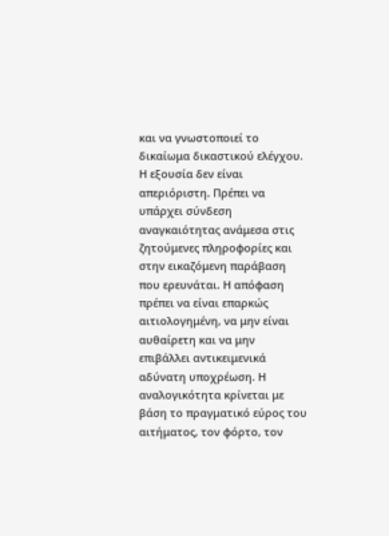και να γνωστοποιεί το δικαίωμα δικαστικού ελέγχου.
Η εξουσία δεν είναι απεριόριστη. Πρέπει να υπάρχει σύνδεση αναγκαιότητας ανάμεσα στις ζητούμενες πληροφορίες και στην εικαζόμενη παράβαση που ερευνάται. Η απόφαση πρέπει να είναι επαρκώς αιτιολογημένη, να μην είναι αυθαίρετη και να μην επιβάλλει αντικειμενικά αδύνατη υποχρέωση. Η αναλογικότητα κρίνεται με βάση το πραγματικό εύρος του αιτήματος, τον φόρτο, τον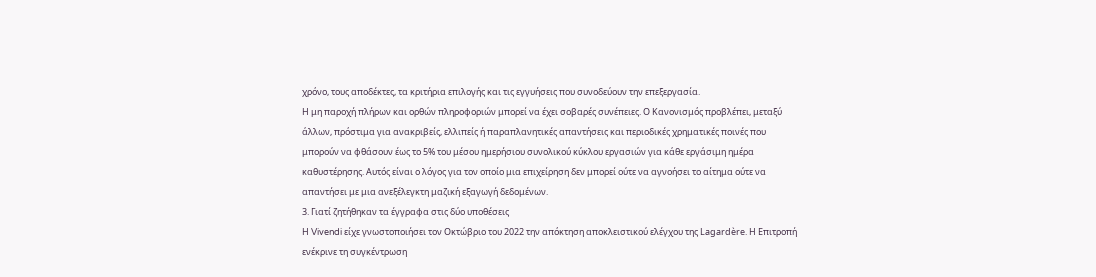χρόνο, τους αποδέκτες, τα κριτήρια επιλογής και τις εγγυήσεις που συνοδεύουν την επεξεργασία.
Η μη παροχή πλήρων και ορθών πληροφοριών μπορεί να έχει σοβαρές συνέπειες. Ο Κανονισμός προβλέπει, μεταξύ άλλων, πρόστιμα για ανακριβείς, ελλιπείς ή παραπλανητικές απαντήσεις και περιοδικές χρηματικές ποινές που μπορούν να φθάσουν έως το 5% του μέσου ημερήσιου συνολικού κύκλου εργασιών για κάθε εργάσιμη ημέρα καθυστέρησης. Αυτός είναι ο λόγος για τον οποίο μια επιχείρηση δεν μπορεί ούτε να αγνοήσει το αίτημα ούτε να απαντήσει με μια ανεξέλεγκτη μαζική εξαγωγή δεδομένων.
3. Γιατί ζητήθηκαν τα έγγραφα στις δύο υποθέσεις
Η Vivendi είχε γνωστοποιήσει τον Οκτώβριο του 2022 την απόκτηση αποκλειστικού ελέγχου της Lagardère. Η Επιτροπή ενέκρινε τη συγκέντρωση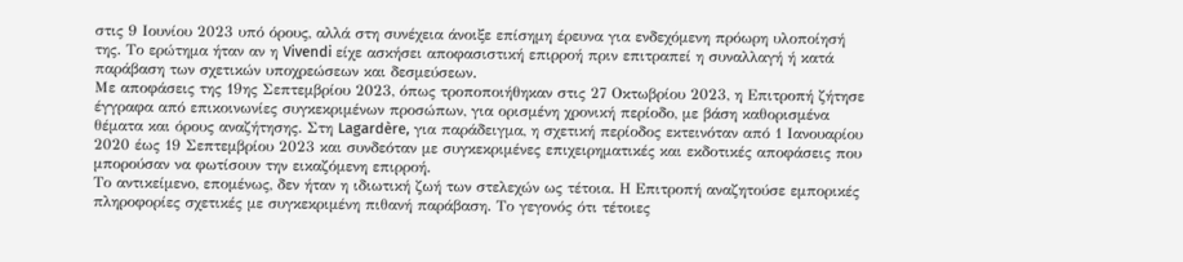στις 9 Ιουνίου 2023 υπό όρους, αλλά στη συνέχεια άνοιξε επίσημη έρευνα για ενδεχόμενη πρόωρη υλοποίησή της. Το ερώτημα ήταν αν η Vivendi είχε ασκήσει αποφασιστική επιρροή πριν επιτραπεί η συναλλαγή ή κατά παράβαση των σχετικών υποχρεώσεων και δεσμεύσεων.
Με αποφάσεις της 19ης Σεπτεμβρίου 2023, όπως τροποποιήθηκαν στις 27 Οκτωβρίου 2023, η Επιτροπή ζήτησε έγγραφα από επικοινωνίες συγκεκριμένων προσώπων, για ορισμένη χρονική περίοδο, με βάση καθορισμένα θέματα και όρους αναζήτησης. Στη Lagardère, για παράδειγμα, η σχετική περίοδος εκτεινόταν από 1 Ιανουαρίου 2020 έως 19 Σεπτεμβρίου 2023 και συνδεόταν με συγκεκριμένες επιχειρηματικές και εκδοτικές αποφάσεις που μπορούσαν να φωτίσουν την εικαζόμενη επιρροή.
Το αντικείμενο, επομένως, δεν ήταν η ιδιωτική ζωή των στελεχών ως τέτοια. Η Επιτροπή αναζητούσε εμπορικές πληροφορίες σχετικές με συγκεκριμένη πιθανή παράβαση. Το γεγονός ότι τέτοιες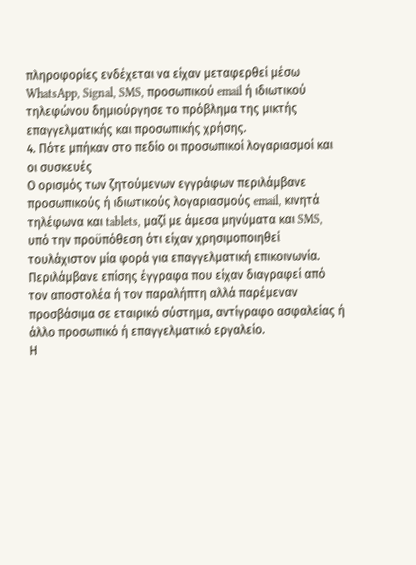πληροφορίες ενδέχεται να είχαν μεταφερθεί μέσω WhatsApp, Signal, SMS, προσωπικού email ή ιδιωτικού τηλεφώνου δημιούργησε το πρόβλημα της μικτής επαγγελματικής και προσωπικής χρήσης.
4. Πότε μπήκαν στο πεδίο οι προσωπικοί λογαριασμοί και οι συσκευές
Ο ορισμός των ζητούμενων εγγράφων περιλάμβανε προσωπικούς ή ιδιωτικούς λογαριασμούς email, κινητά τηλέφωνα και tablets, μαζί με άμεσα μηνύματα και SMS, υπό την προϋπόθεση ότι είχαν χρησιμοποιηθεί τουλάχιστον μία φορά για επαγγελματική επικοινωνία. Περιλάμβανε επίσης έγγραφα που είχαν διαγραφεί από τον αποστολέα ή τον παραλήπτη αλλά παρέμεναν προσβάσιμα σε εταιρικό σύστημα, αντίγραφο ασφαλείας ή άλλο προσωπικό ή επαγγελματικό εργαλείο.
Η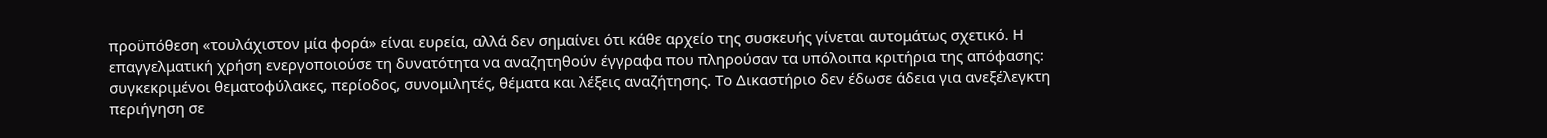προϋπόθεση «τουλάχιστον μία φορά» είναι ευρεία, αλλά δεν σημαίνει ότι κάθε αρχείο της συσκευής γίνεται αυτομάτως σχετικό. Η επαγγελματική χρήση ενεργοποιούσε τη δυνατότητα να αναζητηθούν έγγραφα που πληρούσαν τα υπόλοιπα κριτήρια της απόφασης: συγκεκριμένοι θεματοφύλακες, περίοδος, συνομιλητές, θέματα και λέξεις αναζήτησης. Το Δικαστήριο δεν έδωσε άδεια για ανεξέλεγκτη περιήγηση σε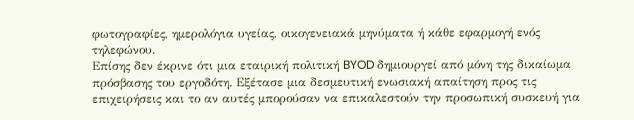φωτογραφίες, ημερολόγια υγείας, οικογενειακά μηνύματα ή κάθε εφαρμογή ενός τηλεφώνου.
Επίσης δεν έκρινε ότι μια εταιρική πολιτική BYOD δημιουργεί από μόνη της δικαίωμα πρόσβασης του εργοδότη. Εξέτασε μια δεσμευτική ενωσιακή απαίτηση προς τις επιχειρήσεις και το αν αυτές μπορούσαν να επικαλεστούν την προσωπική συσκευή για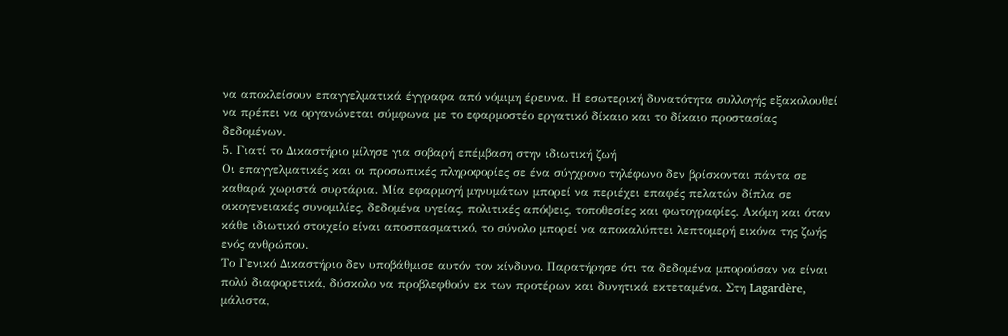να αποκλείσουν επαγγελματικά έγγραφα από νόμιμη έρευνα. Η εσωτερική δυνατότητα συλλογής εξακολουθεί να πρέπει να οργανώνεται σύμφωνα με το εφαρμοστέο εργατικό δίκαιο και το δίκαιο προστασίας δεδομένων.
5. Γιατί το Δικαστήριο μίλησε για σοβαρή επέμβαση στην ιδιωτική ζωή
Οι επαγγελματικές και οι προσωπικές πληροφορίες σε ένα σύγχρονο τηλέφωνο δεν βρίσκονται πάντα σε καθαρά χωριστά συρτάρια. Μία εφαρμογή μηνυμάτων μπορεί να περιέχει επαφές πελατών δίπλα σε οικογενειακές συνομιλίες, δεδομένα υγείας, πολιτικές απόψεις, τοποθεσίες και φωτογραφίες. Ακόμη και όταν κάθε ιδιωτικό στοιχείο είναι αποσπασματικό, το σύνολο μπορεί να αποκαλύπτει λεπτομερή εικόνα της ζωής ενός ανθρώπου.
Το Γενικό Δικαστήριο δεν υποβάθμισε αυτόν τον κίνδυνο. Παρατήρησε ότι τα δεδομένα μπορούσαν να είναι πολύ διαφορετικά, δύσκολο να προβλεφθούν εκ των προτέρων και δυνητικά εκτεταμένα. Στη Lagardère, μάλιστα,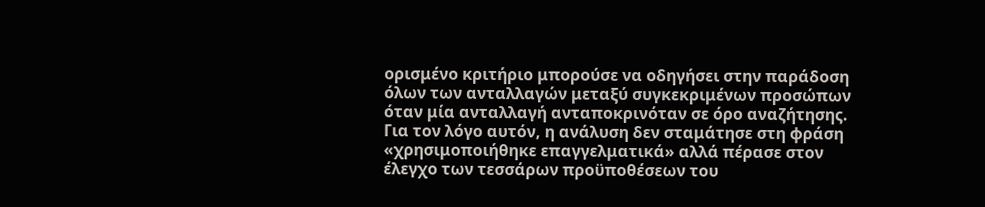ορισμένο κριτήριο μπορούσε να οδηγήσει στην παράδοση όλων των ανταλλαγών μεταξύ συγκεκριμένων προσώπων όταν μία ανταλλαγή ανταποκρινόταν σε όρο αναζήτησης. Για τον λόγο αυτόν, η ανάλυση δεν σταμάτησε στη φράση «χρησιμοποιήθηκε επαγγελματικά» αλλά πέρασε στον έλεγχο των τεσσάρων προϋποθέσεων του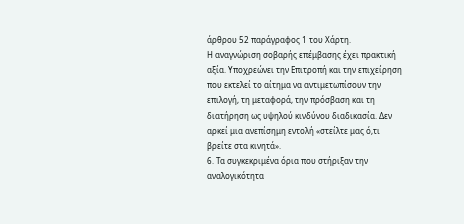άρθρου 52 παράγραφος 1 του Χάρτη.
Η αναγνώριση σοβαρής επέμβασης έχει πρακτική αξία. Υποχρεώνει την Επιτροπή και την επιχείρηση που εκτελεί το αίτημα να αντιμετωπίσουν την επιλογή, τη μεταφορά, την πρόσβαση και τη διατήρηση ως υψηλού κινδύνου διαδικασία. Δεν αρκεί μια ανεπίσημη εντολή «στείλτε μας ό,τι βρείτε στα κινητά».
6. Τα συγκεκριμένα όρια που στήριξαν την αναλογικότητα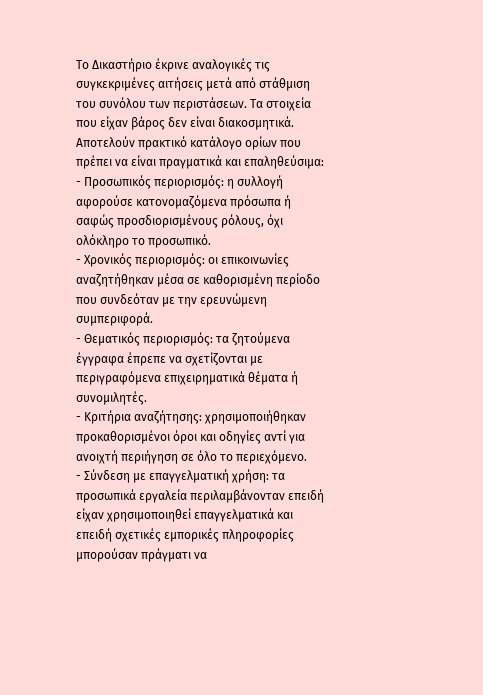Το Δικαστήριο έκρινε αναλογικές τις συγκεκριμένες αιτήσεις μετά από στάθμιση του συνόλου των περιστάσεων. Τα στοιχεία που είχαν βάρος δεν είναι διακοσμητικά. Αποτελούν πρακτικό κατάλογο ορίων που πρέπει να είναι πραγματικά και επαληθεύσιμα:
- Προσωπικός περιορισμός: η συλλογή αφορούσε κατονομαζόμενα πρόσωπα ή σαφώς προσδιορισμένους ρόλους, όχι ολόκληρο το προσωπικό.
- Χρονικός περιορισμός: οι επικοινωνίες αναζητήθηκαν μέσα σε καθορισμένη περίοδο που συνδεόταν με την ερευνώμενη συμπεριφορά.
- Θεματικός περιορισμός: τα ζητούμενα έγγραφα έπρεπε να σχετίζονται με περιγραφόμενα επιχειρηματικά θέματα ή συνομιλητές.
- Κριτήρια αναζήτησης: χρησιμοποιήθηκαν προκαθορισμένοι όροι και οδηγίες αντί για ανοιχτή περιήγηση σε όλο το περιεχόμενο.
- Σύνδεση με επαγγελματική χρήση: τα προσωπικά εργαλεία περιλαμβάνονταν επειδή είχαν χρησιμοποιηθεί επαγγελματικά και επειδή σχετικές εμπορικές πληροφορίες μπορούσαν πράγματι να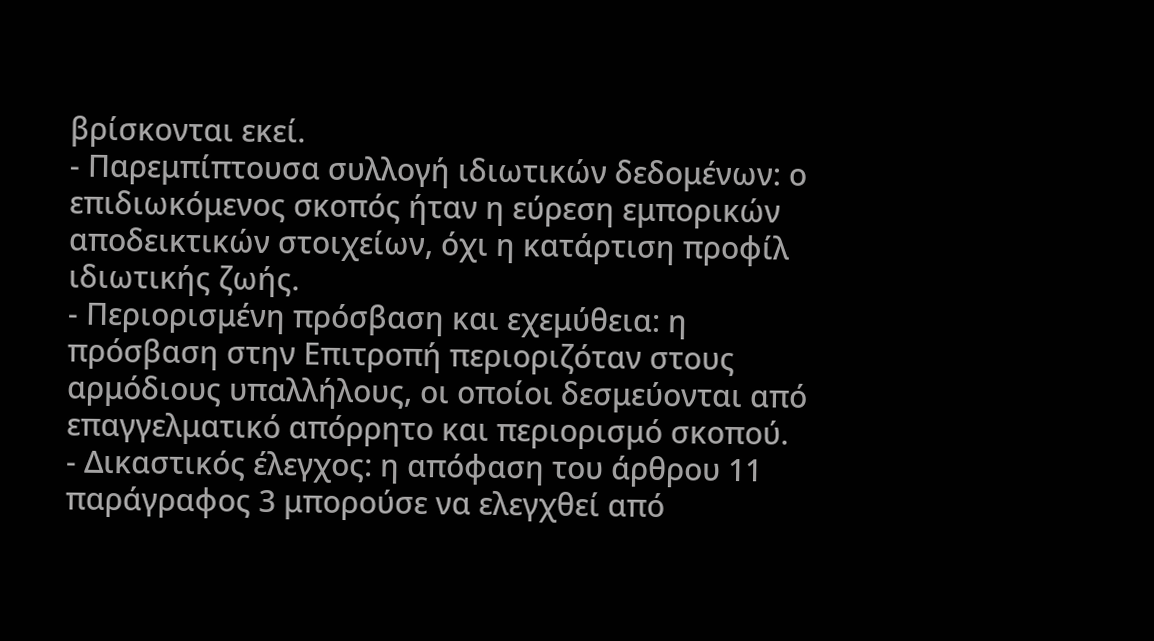βρίσκονται εκεί.
- Παρεμπίπτουσα συλλογή ιδιωτικών δεδομένων: ο επιδιωκόμενος σκοπός ήταν η εύρεση εμπορικών αποδεικτικών στοιχείων, όχι η κατάρτιση προφίλ ιδιωτικής ζωής.
- Περιορισμένη πρόσβαση και εχεμύθεια: η πρόσβαση στην Επιτροπή περιοριζόταν στους αρμόδιους υπαλλήλους, οι οποίοι δεσμεύονται από επαγγελματικό απόρρητο και περιορισμό σκοπού.
- Δικαστικός έλεγχος: η απόφαση του άρθρου 11 παράγραφος 3 μπορούσε να ελεγχθεί από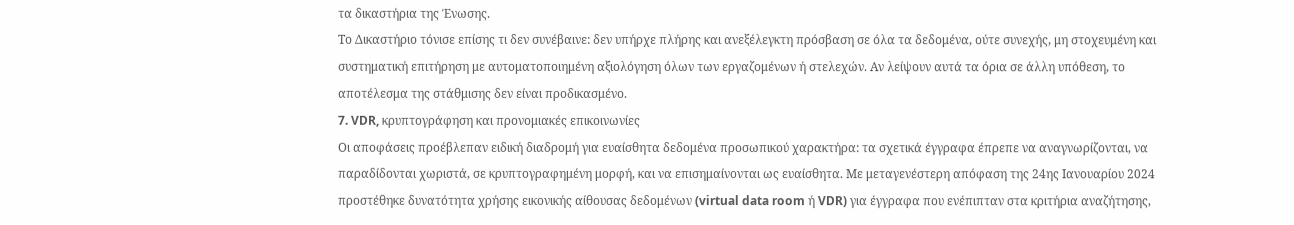τα δικαστήρια της Ένωσης.
Το Δικαστήριο τόνισε επίσης τι δεν συνέβαινε: δεν υπήρχε πλήρης και ανεξέλεγκτη πρόσβαση σε όλα τα δεδομένα, ούτε συνεχής, μη στοχευμένη και συστηματική επιτήρηση με αυτοματοποιημένη αξιολόγηση όλων των εργαζομένων ή στελεχών. Αν λείψουν αυτά τα όρια σε άλλη υπόθεση, το αποτέλεσμα της στάθμισης δεν είναι προδικασμένο.
7. VDR, κρυπτογράφηση και προνομιακές επικοινωνίες
Οι αποφάσεις προέβλεπαν ειδική διαδρομή για ευαίσθητα δεδομένα προσωπικού χαρακτήρα: τα σχετικά έγγραφα έπρεπε να αναγνωρίζονται, να παραδίδονται χωριστά, σε κρυπτογραφημένη μορφή, και να επισημαίνονται ως ευαίσθητα. Με μεταγενέστερη απόφαση της 24ης Ιανουαρίου 2024 προστέθηκε δυνατότητα χρήσης εικονικής αίθουσας δεδομένων (virtual data room ή VDR) για έγγραφα που ενέπιπταν στα κριτήρια αναζήτησης,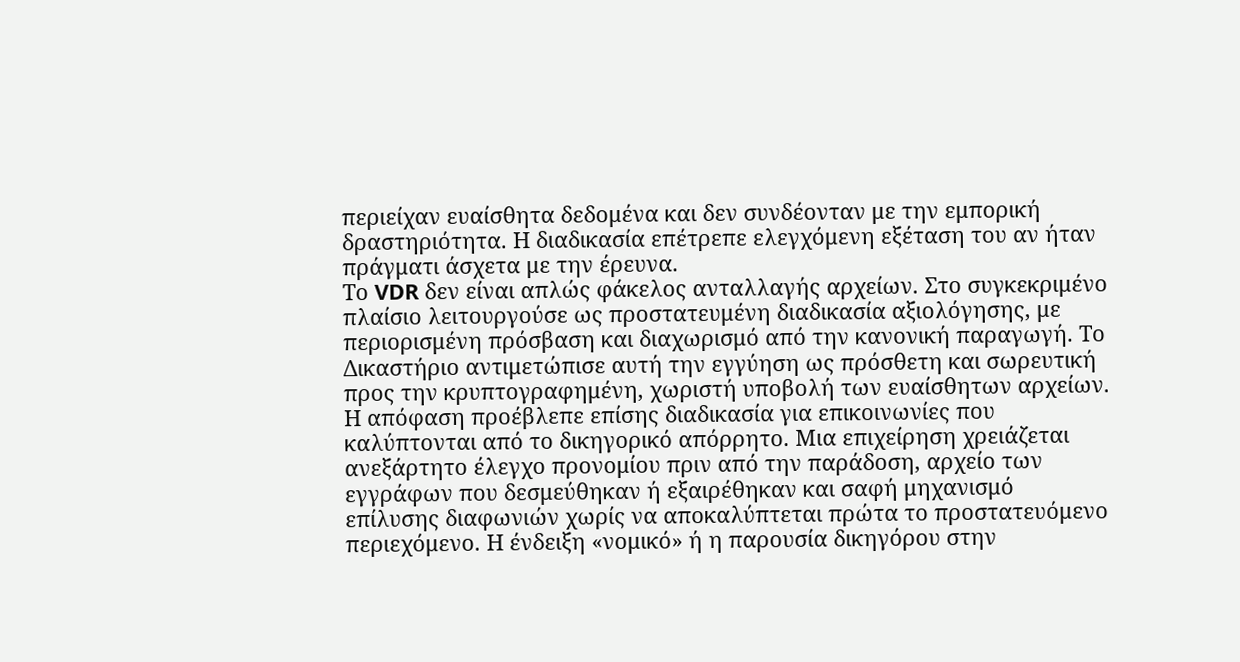περιείχαν ευαίσθητα δεδομένα και δεν συνδέονταν με την εμπορική δραστηριότητα. Η διαδικασία επέτρεπε ελεγχόμενη εξέταση του αν ήταν πράγματι άσχετα με την έρευνα.
Το VDR δεν είναι απλώς φάκελος ανταλλαγής αρχείων. Στο συγκεκριμένο πλαίσιο λειτουργούσε ως προστατευμένη διαδικασία αξιολόγησης, με περιορισμένη πρόσβαση και διαχωρισμό από την κανονική παραγωγή. Το Δικαστήριο αντιμετώπισε αυτή την εγγύηση ως πρόσθετη και σωρευτική προς την κρυπτογραφημένη, χωριστή υποβολή των ευαίσθητων αρχείων.
Η απόφαση προέβλεπε επίσης διαδικασία για επικοινωνίες που καλύπτονται από το δικηγορικό απόρρητο. Μια επιχείρηση χρειάζεται ανεξάρτητο έλεγχο προνομίου πριν από την παράδοση, αρχείο των εγγράφων που δεσμεύθηκαν ή εξαιρέθηκαν και σαφή μηχανισμό επίλυσης διαφωνιών χωρίς να αποκαλύπτεται πρώτα το προστατευόμενο περιεχόμενο. Η ένδειξη «νομικό» ή η παρουσία δικηγόρου στην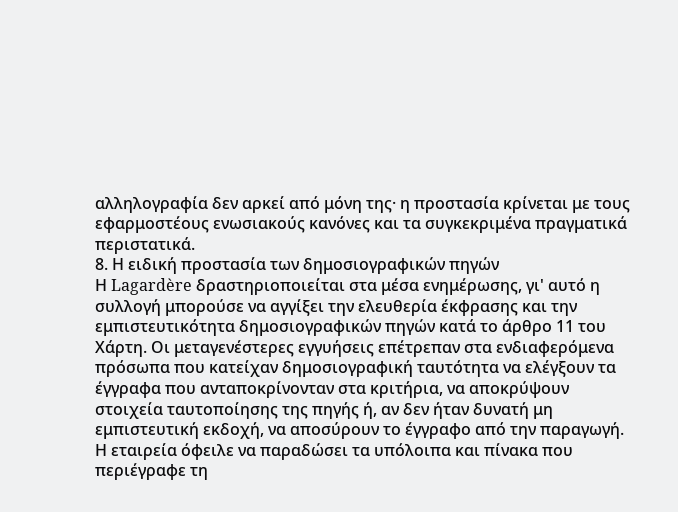αλληλογραφία δεν αρκεί από μόνη της· η προστασία κρίνεται με τους εφαρμοστέους ενωσιακούς κανόνες και τα συγκεκριμένα πραγματικά περιστατικά.
8. Η ειδική προστασία των δημοσιογραφικών πηγών
Η Lagardère δραστηριοποιείται στα μέσα ενημέρωσης, γι' αυτό η συλλογή μπορούσε να αγγίξει την ελευθερία έκφρασης και την εμπιστευτικότητα δημοσιογραφικών πηγών κατά το άρθρο 11 του Χάρτη. Οι μεταγενέστερες εγγυήσεις επέτρεπαν στα ενδιαφερόμενα πρόσωπα που κατείχαν δημοσιογραφική ταυτότητα να ελέγξουν τα έγγραφα που ανταποκρίνονταν στα κριτήρια, να αποκρύψουν στοιχεία ταυτοποίησης της πηγής ή, αν δεν ήταν δυνατή μη εμπιστευτική εκδοχή, να αποσύρουν το έγγραφο από την παραγωγή. Η εταιρεία όφειλε να παραδώσει τα υπόλοιπα και πίνακα που περιέγραφε τη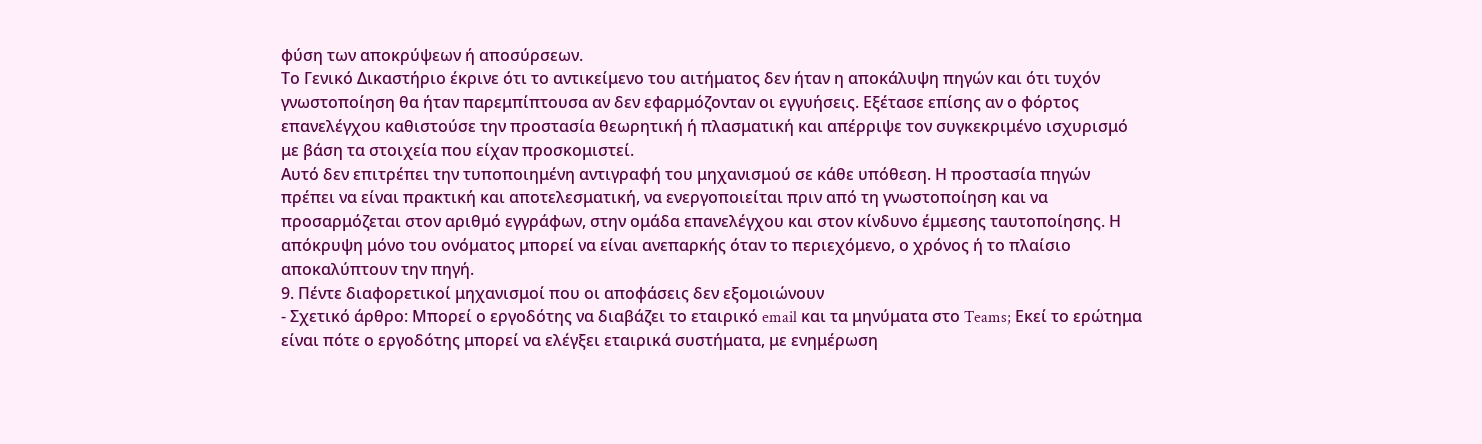φύση των αποκρύψεων ή αποσύρσεων.
Το Γενικό Δικαστήριο έκρινε ότι το αντικείμενο του αιτήματος δεν ήταν η αποκάλυψη πηγών και ότι τυχόν γνωστοποίηση θα ήταν παρεμπίπτουσα αν δεν εφαρμόζονταν οι εγγυήσεις. Εξέτασε επίσης αν ο φόρτος επανελέγχου καθιστούσε την προστασία θεωρητική ή πλασματική και απέρριψε τον συγκεκριμένο ισχυρισμό με βάση τα στοιχεία που είχαν προσκομιστεί.
Αυτό δεν επιτρέπει την τυποποιημένη αντιγραφή του μηχανισμού σε κάθε υπόθεση. Η προστασία πηγών πρέπει να είναι πρακτική και αποτελεσματική, να ενεργοποιείται πριν από τη γνωστοποίηση και να προσαρμόζεται στον αριθμό εγγράφων, στην ομάδα επανελέγχου και στον κίνδυνο έμμεσης ταυτοποίησης. Η απόκρυψη μόνο του ονόματος μπορεί να είναι ανεπαρκής όταν το περιεχόμενο, ο χρόνος ή το πλαίσιο αποκαλύπτουν την πηγή.
9. Πέντε διαφορετικοί μηχανισμοί που οι αποφάσεις δεν εξομοιώνουν
- Σχετικό άρθρο: Μπορεί ο εργοδότης να διαβάζει το εταιρικό email και τα μηνύματα στο Teams; Εκεί το ερώτημα είναι πότε ο εργοδότης μπορεί να ελέγξει εταιρικά συστήματα, με ενημέρωση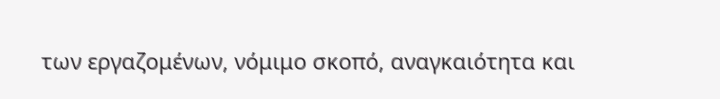των εργαζομένων, νόμιμο σκοπό, αναγκαιότητα και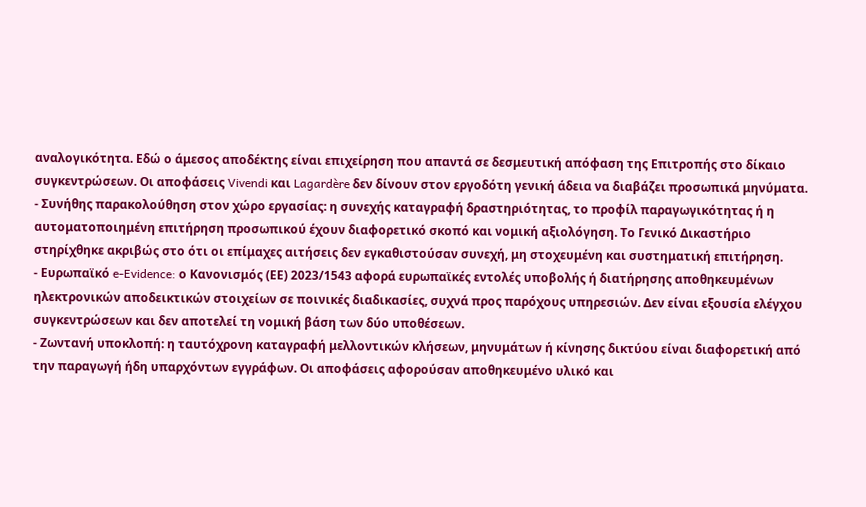αναλογικότητα. Εδώ ο άμεσος αποδέκτης είναι επιχείρηση που απαντά σε δεσμευτική απόφαση της Επιτροπής στο δίκαιο συγκεντρώσεων. Οι αποφάσεις Vivendi και Lagardère δεν δίνουν στον εργοδότη γενική άδεια να διαβάζει προσωπικά μηνύματα.
- Συνήθης παρακολούθηση στον χώρο εργασίας: η συνεχής καταγραφή δραστηριότητας, το προφίλ παραγωγικότητας ή η αυτοματοποιημένη επιτήρηση προσωπικού έχουν διαφορετικό σκοπό και νομική αξιολόγηση. Το Γενικό Δικαστήριο στηρίχθηκε ακριβώς στο ότι οι επίμαχες αιτήσεις δεν εγκαθιστούσαν συνεχή, μη στοχευμένη και συστηματική επιτήρηση.
- Ευρωπαϊκό e-Evidence: ο Κανονισμός (ΕΕ) 2023/1543 αφορά ευρωπαϊκές εντολές υποβολής ή διατήρησης αποθηκευμένων ηλεκτρονικών αποδεικτικών στοιχείων σε ποινικές διαδικασίες, συχνά προς παρόχους υπηρεσιών. Δεν είναι εξουσία ελέγχου συγκεντρώσεων και δεν αποτελεί τη νομική βάση των δύο υποθέσεων.
- Ζωντανή υποκλοπή: η ταυτόχρονη καταγραφή μελλοντικών κλήσεων, μηνυμάτων ή κίνησης δικτύου είναι διαφορετική από την παραγωγή ήδη υπαρχόντων εγγράφων. Οι αποφάσεις αφορούσαν αποθηκευμένο υλικό και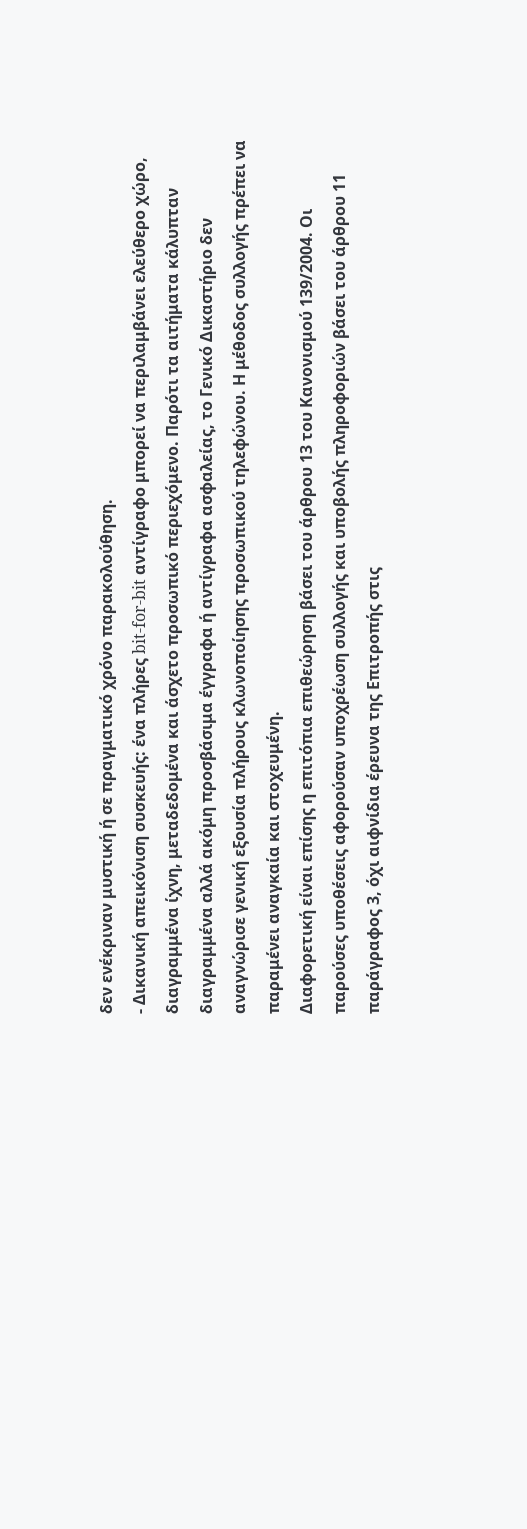δεν ενέκριναν μυστική ή σε πραγματικό χρόνο παρακολούθηση.
- Δικανική απεικόνιση συσκευής: ένα πλήρες bit-for-bit αντίγραφο μπορεί να περιλαμβάνει ελεύθερο χώρο, διαγραμμένα ίχνη, μεταδεδομένα και άσχετο προσωπικό περιεχόμενο. Παρότι τα αιτήματα κάλυπταν διαγραμμένα αλλά ακόμη προσβάσιμα έγγραφα ή αντίγραφα ασφαλείας, το Γενικό Δικαστήριο δεν αναγνώρισε γενική εξουσία πλήρους κλωνοποίησης προσωπικού τηλεφώνου. Η μέθοδος συλλογής πρέπει να παραμένει αναγκαία και στοχευμένη.
Διαφορετική είναι επίσης η επιτόπια επιθεώρηση βάσει του άρθρου 13 του Κανονισμού 139/2004. Οι παρούσες υποθέσεις αφορούσαν υποχρέωση συλλογής και υποβολής πληροφοριών βάσει του άρθρου 11 παράγραφος 3, όχι αιφνίδια έρευνα της Επιτροπής στις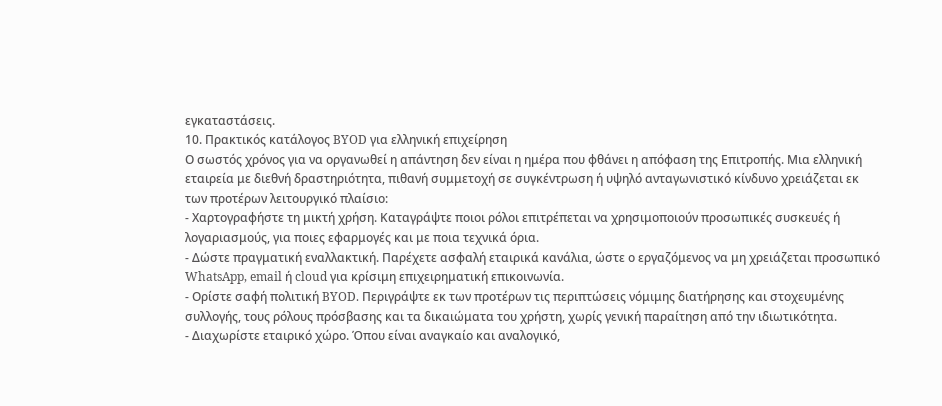εγκαταστάσεις.
10. Πρακτικός κατάλογος BYOD για ελληνική επιχείρηση
Ο σωστός χρόνος για να οργανωθεί η απάντηση δεν είναι η ημέρα που φθάνει η απόφαση της Επιτροπής. Μια ελληνική εταιρεία με διεθνή δραστηριότητα, πιθανή συμμετοχή σε συγκέντρωση ή υψηλό ανταγωνιστικό κίνδυνο χρειάζεται εκ των προτέρων λειτουργικό πλαίσιο:
- Χαρτογραφήστε τη μικτή χρήση. Καταγράψτε ποιοι ρόλοι επιτρέπεται να χρησιμοποιούν προσωπικές συσκευές ή λογαριασμούς, για ποιες εφαρμογές και με ποια τεχνικά όρια.
- Δώστε πραγματική εναλλακτική. Παρέχετε ασφαλή εταιρικά κανάλια, ώστε ο εργαζόμενος να μη χρειάζεται προσωπικό WhatsApp, email ή cloud για κρίσιμη επιχειρηματική επικοινωνία.
- Ορίστε σαφή πολιτική BYOD. Περιγράψτε εκ των προτέρων τις περιπτώσεις νόμιμης διατήρησης και στοχευμένης συλλογής, τους ρόλους πρόσβασης και τα δικαιώματα του χρήστη, χωρίς γενική παραίτηση από την ιδιωτικότητα.
- Διαχωρίστε εταιρικό χώρο. Όπου είναι αναγκαίο και αναλογικό,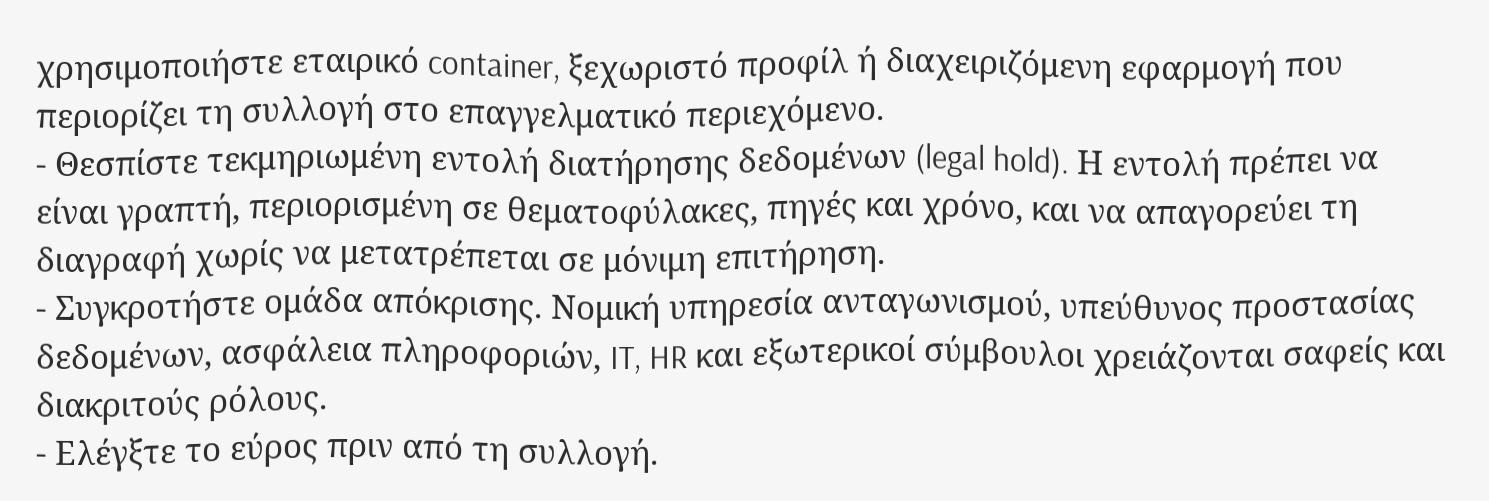χρησιμοποιήστε εταιρικό container, ξεχωριστό προφίλ ή διαχειριζόμενη εφαρμογή που περιορίζει τη συλλογή στο επαγγελματικό περιεχόμενο.
- Θεσπίστε τεκμηριωμένη εντολή διατήρησης δεδομένων (legal hold). Η εντολή πρέπει να είναι γραπτή, περιορισμένη σε θεματοφύλακες, πηγές και χρόνο, και να απαγορεύει τη διαγραφή χωρίς να μετατρέπεται σε μόνιμη επιτήρηση.
- Συγκροτήστε ομάδα απόκρισης. Νομική υπηρεσία ανταγωνισμού, υπεύθυνος προστασίας δεδομένων, ασφάλεια πληροφοριών, IT, HR και εξωτερικοί σύμβουλοι χρειάζονται σαφείς και διακριτούς ρόλους.
- Ελέγξτε το εύρος πριν από τη συλλογή.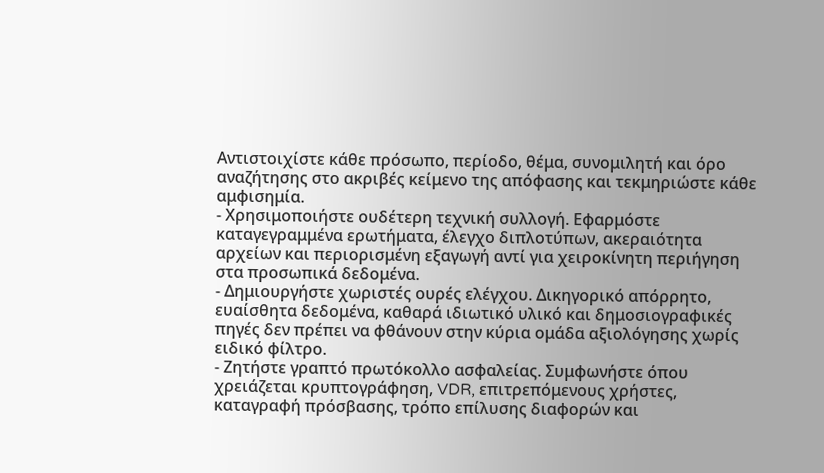Αντιστοιχίστε κάθε πρόσωπο, περίοδο, θέμα, συνομιλητή και όρο αναζήτησης στο ακριβές κείμενο της απόφασης και τεκμηριώστε κάθε αμφισημία.
- Χρησιμοποιήστε ουδέτερη τεχνική συλλογή. Εφαρμόστε καταγεγραμμένα ερωτήματα, έλεγχο διπλοτύπων, ακεραιότητα αρχείων και περιορισμένη εξαγωγή αντί για χειροκίνητη περιήγηση στα προσωπικά δεδομένα.
- Δημιουργήστε χωριστές ουρές ελέγχου. Δικηγορικό απόρρητο, ευαίσθητα δεδομένα, καθαρά ιδιωτικό υλικό και δημοσιογραφικές πηγές δεν πρέπει να φθάνουν στην κύρια ομάδα αξιολόγησης χωρίς ειδικό φίλτρο.
- Ζητήστε γραπτό πρωτόκολλο ασφαλείας. Συμφωνήστε όπου χρειάζεται κρυπτογράφηση, VDR, επιτρεπόμενους χρήστες, καταγραφή πρόσβασης, τρόπο επίλυσης διαφορών και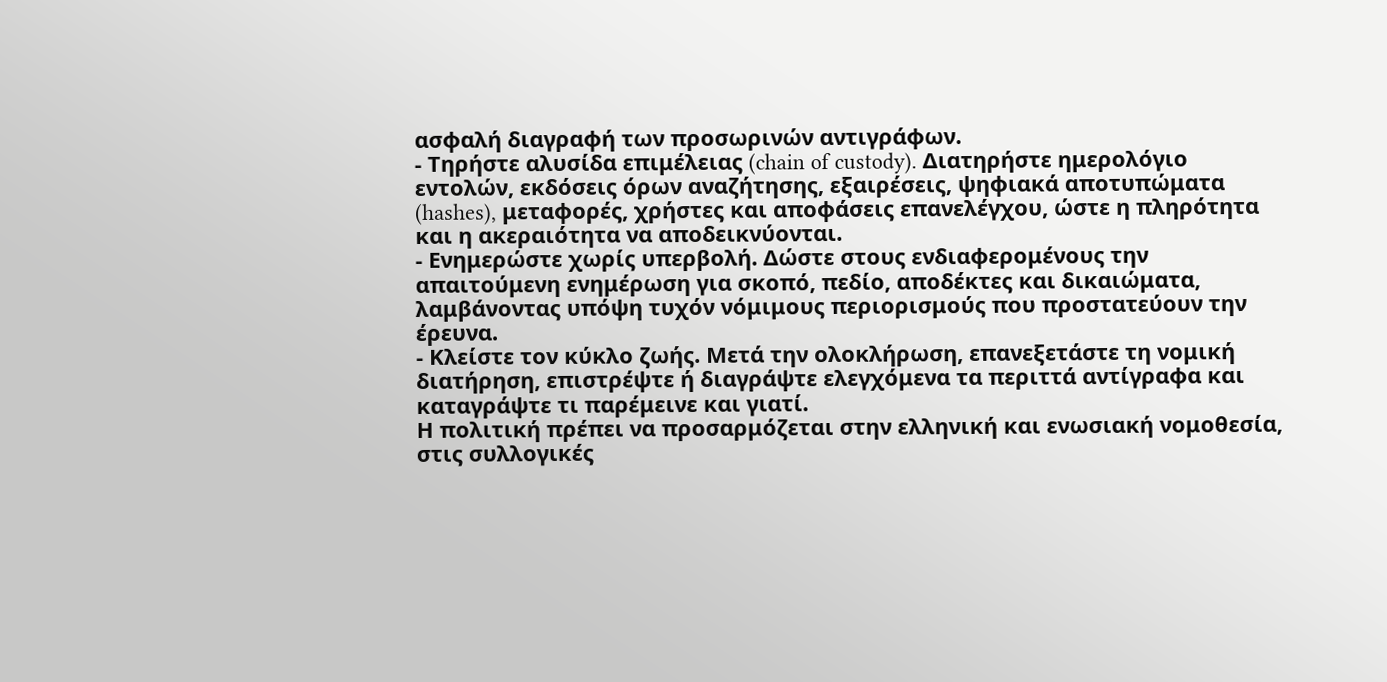ασφαλή διαγραφή των προσωρινών αντιγράφων.
- Τηρήστε αλυσίδα επιμέλειας (chain of custody). Διατηρήστε ημερολόγιο εντολών, εκδόσεις όρων αναζήτησης, εξαιρέσεις, ψηφιακά αποτυπώματα (hashes), μεταφορές, χρήστες και αποφάσεις επανελέγχου, ώστε η πληρότητα και η ακεραιότητα να αποδεικνύονται.
- Ενημερώστε χωρίς υπερβολή. Δώστε στους ενδιαφερομένους την απαιτούμενη ενημέρωση για σκοπό, πεδίο, αποδέκτες και δικαιώματα, λαμβάνοντας υπόψη τυχόν νόμιμους περιορισμούς που προστατεύουν την έρευνα.
- Κλείστε τον κύκλο ζωής. Μετά την ολοκλήρωση, επανεξετάστε τη νομική διατήρηση, επιστρέψτε ή διαγράψτε ελεγχόμενα τα περιττά αντίγραφα και καταγράψτε τι παρέμεινε και γιατί.
Η πολιτική πρέπει να προσαρμόζεται στην ελληνική και ενωσιακή νομοθεσία, στις συλλογικές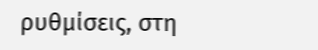ρυθμίσεις, στη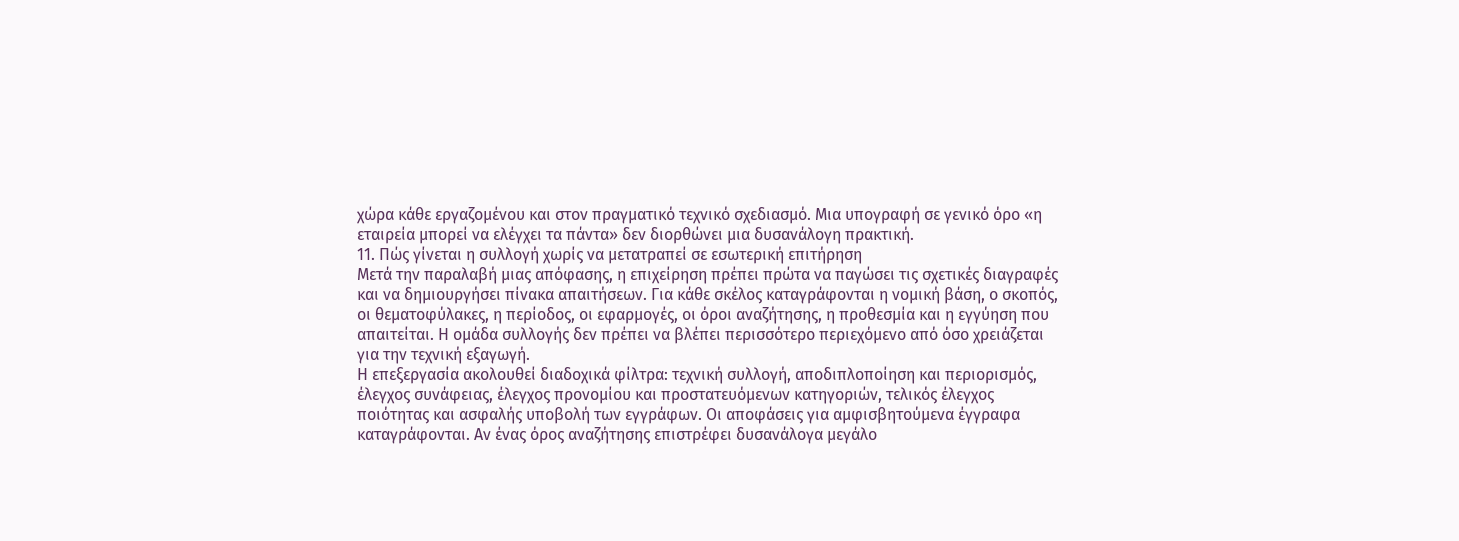χώρα κάθε εργαζομένου και στον πραγματικό τεχνικό σχεδιασμό. Μια υπογραφή σε γενικό όρο «η εταιρεία μπορεί να ελέγχει τα πάντα» δεν διορθώνει μια δυσανάλογη πρακτική.
11. Πώς γίνεται η συλλογή χωρίς να μετατραπεί σε εσωτερική επιτήρηση
Μετά την παραλαβή μιας απόφασης, η επιχείρηση πρέπει πρώτα να παγώσει τις σχετικές διαγραφές και να δημιουργήσει πίνακα απαιτήσεων. Για κάθε σκέλος καταγράφονται η νομική βάση, ο σκοπός, οι θεματοφύλακες, η περίοδος, οι εφαρμογές, οι όροι αναζήτησης, η προθεσμία και η εγγύηση που απαιτείται. Η ομάδα συλλογής δεν πρέπει να βλέπει περισσότερο περιεχόμενο από όσο χρειάζεται για την τεχνική εξαγωγή.
Η επεξεργασία ακολουθεί διαδοχικά φίλτρα: τεχνική συλλογή, αποδιπλοποίηση και περιορισμός, έλεγχος συνάφειας, έλεγχος προνομίου και προστατευόμενων κατηγοριών, τελικός έλεγχος ποιότητας και ασφαλής υποβολή των εγγράφων. Οι αποφάσεις για αμφισβητούμενα έγγραφα καταγράφονται. Αν ένας όρος αναζήτησης επιστρέφει δυσανάλογα μεγάλο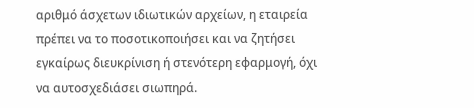αριθμό άσχετων ιδιωτικών αρχείων, η εταιρεία πρέπει να το ποσοτικοποιήσει και να ζητήσει εγκαίρως διευκρίνιση ή στενότερη εφαρμογή, όχι να αυτοσχεδιάσει σιωπηρά.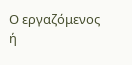Ο εργαζόμενος ή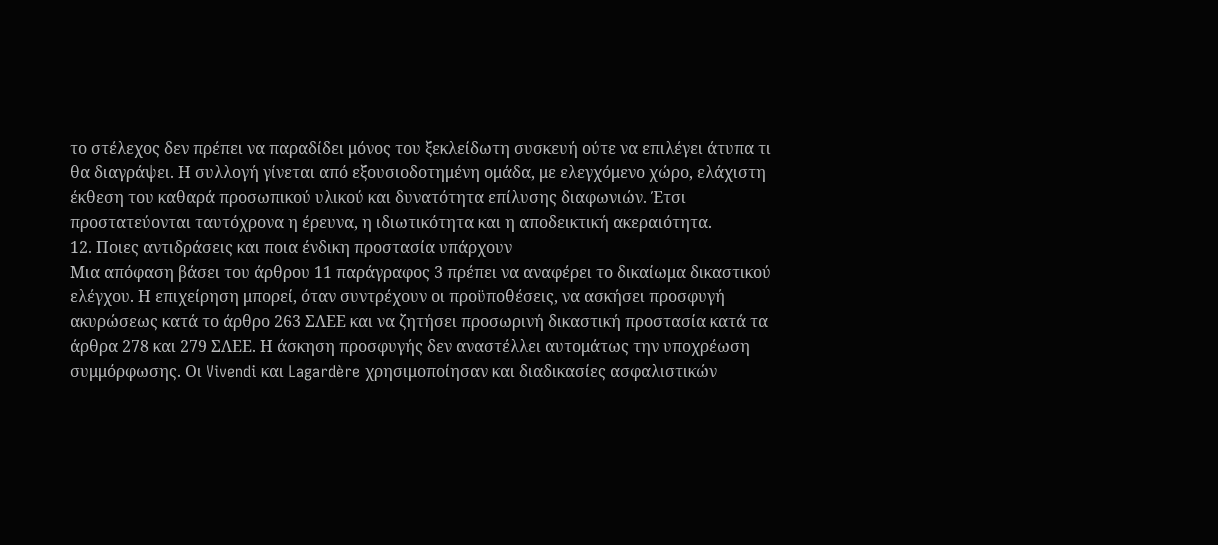το στέλεχος δεν πρέπει να παραδίδει μόνος του ξεκλείδωτη συσκευή ούτε να επιλέγει άτυπα τι θα διαγράψει. Η συλλογή γίνεται από εξουσιοδοτημένη ομάδα, με ελεγχόμενο χώρο, ελάχιστη έκθεση του καθαρά προσωπικού υλικού και δυνατότητα επίλυσης διαφωνιών. Έτσι προστατεύονται ταυτόχρονα η έρευνα, η ιδιωτικότητα και η αποδεικτική ακεραιότητα.
12. Ποιες αντιδράσεις και ποια ένδικη προστασία υπάρχουν
Μια απόφαση βάσει του άρθρου 11 παράγραφος 3 πρέπει να αναφέρει το δικαίωμα δικαστικού ελέγχου. Η επιχείρηση μπορεί, όταν συντρέχουν οι προϋποθέσεις, να ασκήσει προσφυγή ακυρώσεως κατά το άρθρο 263 ΣΛΕΕ και να ζητήσει προσωρινή δικαστική προστασία κατά τα άρθρα 278 και 279 ΣΛΕΕ. Η άσκηση προσφυγής δεν αναστέλλει αυτομάτως την υποχρέωση συμμόρφωσης. Οι Vivendi και Lagardère χρησιμοποίησαν και διαδικασίες ασφαλιστικών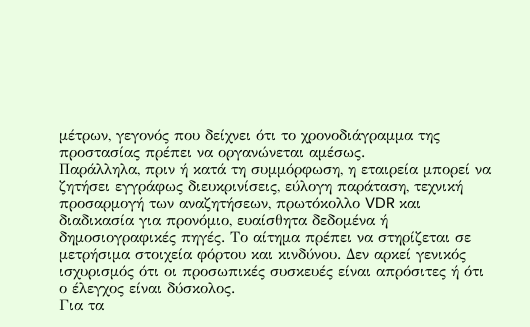μέτρων, γεγονός που δείχνει ότι το χρονοδιάγραμμα της προστασίας πρέπει να οργανώνεται αμέσως.
Παράλληλα, πριν ή κατά τη συμμόρφωση, η εταιρεία μπορεί να ζητήσει εγγράφως διευκρινίσεις, εύλογη παράταση, τεχνική προσαρμογή των αναζητήσεων, πρωτόκολλο VDR και διαδικασία για προνόμιο, ευαίσθητα δεδομένα ή δημοσιογραφικές πηγές. Το αίτημα πρέπει να στηρίζεται σε μετρήσιμα στοιχεία φόρτου και κινδύνου. Δεν αρκεί γενικός ισχυρισμός ότι οι προσωπικές συσκευές είναι απρόσιτες ή ότι ο έλεγχος είναι δύσκολος.
Για τα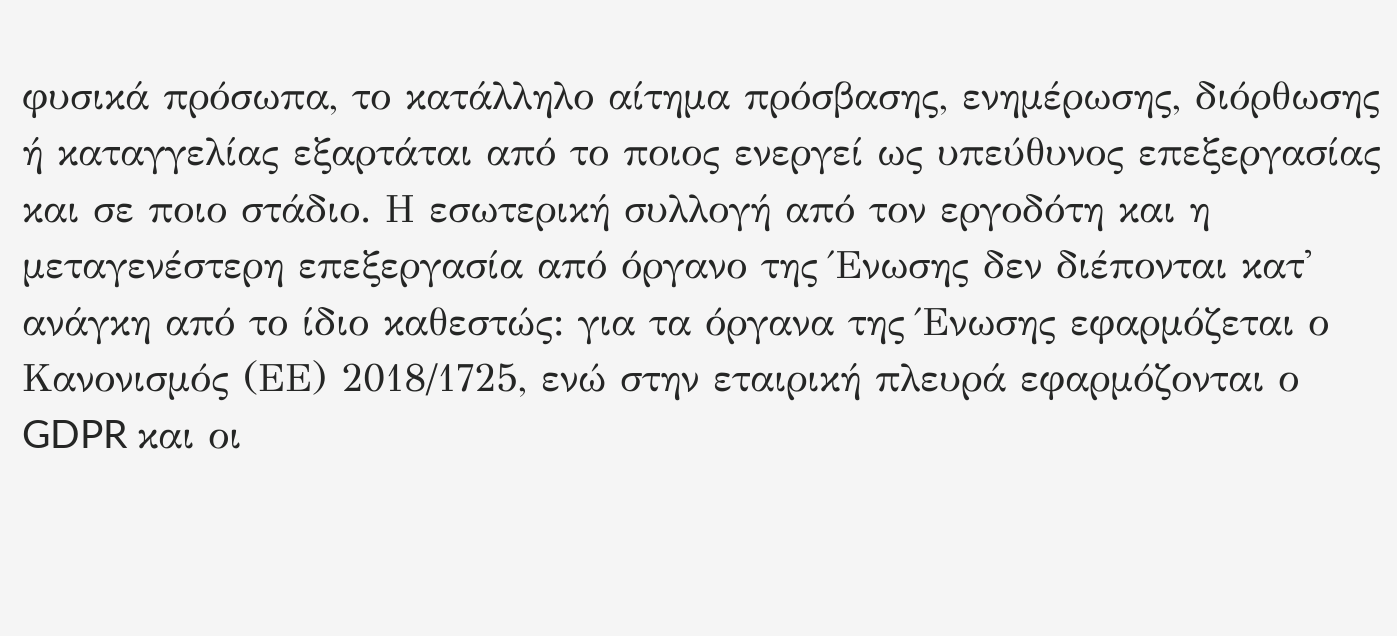φυσικά πρόσωπα, το κατάλληλο αίτημα πρόσβασης, ενημέρωσης, διόρθωσης ή καταγγελίας εξαρτάται από το ποιος ενεργεί ως υπεύθυνος επεξεργασίας και σε ποιο στάδιο. Η εσωτερική συλλογή από τον εργοδότη και η μεταγενέστερη επεξεργασία από όργανο της Ένωσης δεν διέπονται κατ' ανάγκη από το ίδιο καθεστώς: για τα όργανα της Ένωσης εφαρμόζεται ο Κανονισμός (ΕΕ) 2018/1725, ενώ στην εταιρική πλευρά εφαρμόζονται ο GDPR και οι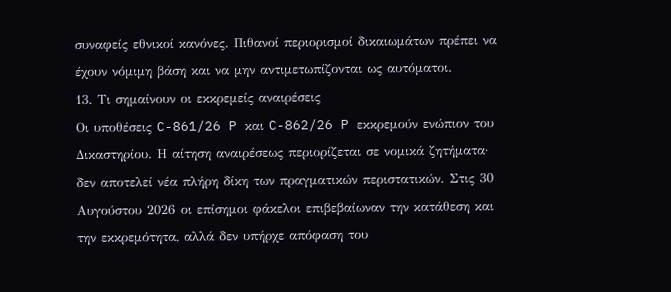συναφείς εθνικοί κανόνες. Πιθανοί περιορισμοί δικαιωμάτων πρέπει να έχουν νόμιμη βάση και να μην αντιμετωπίζονται ως αυτόματοι.
13. Τι σημαίνουν οι εκκρεμείς αναιρέσεις
Οι υποθέσεις C-861/26 P και C-862/26 P εκκρεμούν ενώπιον του Δικαστηρίου. Η αίτηση αναιρέσεως περιορίζεται σε νομικά ζητήματα· δεν αποτελεί νέα πλήρη δίκη των πραγματικών περιστατικών. Στις 30 Αυγούστου 2026 οι επίσημοι φάκελοι επιβεβαίωναν την κατάθεση και την εκκρεμότητα, αλλά δεν υπήρχε απόφαση του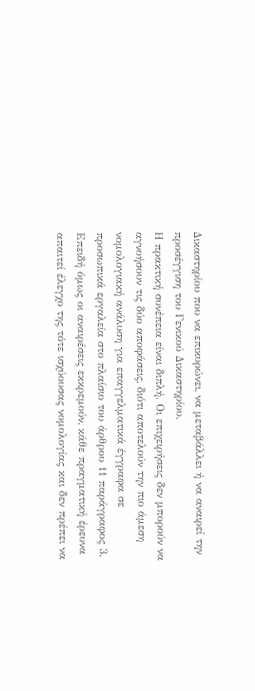Δικαστηρίου που να επικυρώνει, να μεταβάλλει ή να αναιρεί την προσέγγιση του Γενικού Δικαστηρίου.
Η πρακτική συνέπεια είναι διπλή. Οι επιχειρήσεις δεν μπορούν να αγνοήσουν τις δύο αποφάσεις, διότι αποτελούν την πιο άμεση νομολογιακή ανάλυση για επαγγελματικά έγγραφα σε προσωπικά εργαλεία στο πλαίσιο του άρθρου 11 παράγραφος 3. Επειδή όμως οι αναιρέσεις εκκρεμούν, κάθε πραγματική έρευνα απαιτεί έλεγχο της τότε ισχύουσας νομολογίας και δεν πρέπει να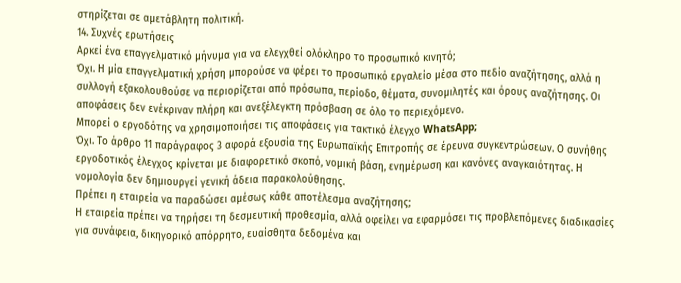στηρίζεται σε αμετάβλητη πολιτική.
14. Συχνές ερωτήσεις
Αρκεί ένα επαγγελματικό μήνυμα για να ελεγχθεί ολόκληρο το προσωπικό κινητό;
Όχι. Η μία επαγγελματική χρήση μπορούσε να φέρει το προσωπικό εργαλείο μέσα στο πεδίο αναζήτησης, αλλά η συλλογή εξακολουθούσε να περιορίζεται από πρόσωπα, περίοδο, θέματα, συνομιλητές και όρους αναζήτησης. Οι αποφάσεις δεν ενέκριναν πλήρη και ανεξέλεγκτη πρόσβαση σε όλο το περιεχόμενο.
Μπορεί ο εργοδότης να χρησιμοποιήσει τις αποφάσεις για τακτικό έλεγχο WhatsApp;
Όχι. Το άρθρο 11 παράγραφος 3 αφορά εξουσία της Ευρωπαϊκής Επιτροπής σε έρευνα συγκεντρώσεων. Ο συνήθης εργοδοτικός έλεγχος κρίνεται με διαφορετικό σκοπό, νομική βάση, ενημέρωση και κανόνες αναγκαιότητας. Η νομολογία δεν δημιουργεί γενική άδεια παρακολούθησης.
Πρέπει η εταιρεία να παραδώσει αμέσως κάθε αποτέλεσμα αναζήτησης;
Η εταιρεία πρέπει να τηρήσει τη δεσμευτική προθεσμία, αλλά οφείλει να εφαρμόσει τις προβλεπόμενες διαδικασίες για συνάφεια, δικηγορικό απόρρητο, ευαίσθητα δεδομένα και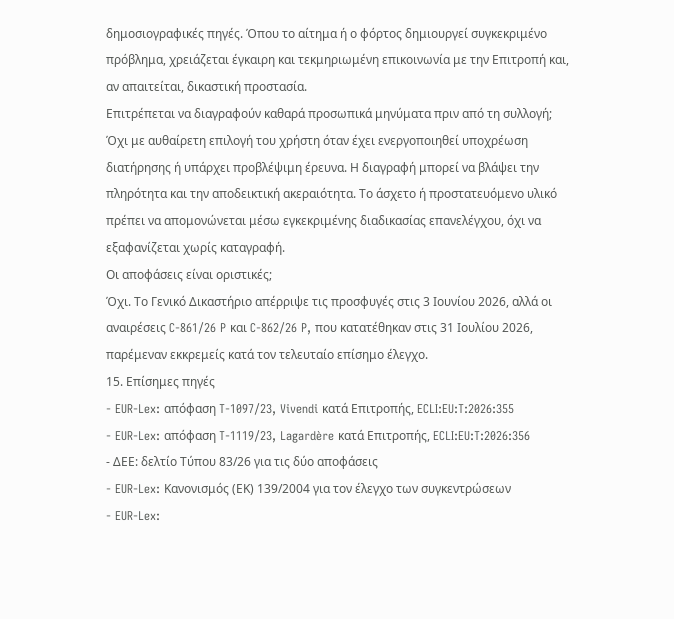δημοσιογραφικές πηγές. Όπου το αίτημα ή ο φόρτος δημιουργεί συγκεκριμένο πρόβλημα, χρειάζεται έγκαιρη και τεκμηριωμένη επικοινωνία με την Επιτροπή και, αν απαιτείται, δικαστική προστασία.
Επιτρέπεται να διαγραφούν καθαρά προσωπικά μηνύματα πριν από τη συλλογή;
Όχι με αυθαίρετη επιλογή του χρήστη όταν έχει ενεργοποιηθεί υποχρέωση διατήρησης ή υπάρχει προβλέψιμη έρευνα. Η διαγραφή μπορεί να βλάψει την πληρότητα και την αποδεικτική ακεραιότητα. Το άσχετο ή προστατευόμενο υλικό πρέπει να απομονώνεται μέσω εγκεκριμένης διαδικασίας επανελέγχου, όχι να εξαφανίζεται χωρίς καταγραφή.
Οι αποφάσεις είναι οριστικές;
Όχι. Το Γενικό Δικαστήριο απέρριψε τις προσφυγές στις 3 Ιουνίου 2026, αλλά οι αναιρέσεις C-861/26 P και C-862/26 P, που κατατέθηκαν στις 31 Ιουλίου 2026, παρέμεναν εκκρεμείς κατά τον τελευταίο επίσημο έλεγχο.
15. Επίσημες πηγές
- EUR-Lex: απόφαση T-1097/23, Vivendi κατά Επιτροπής, ECLI:EU:T:2026:355
- EUR-Lex: απόφαση T-1119/23, Lagardère κατά Επιτροπής, ECLI:EU:T:2026:356
- ΔΕΕ: δελτίο Τύπου 83/26 για τις δύο αποφάσεις
- EUR-Lex: Κανονισμός (ΕΚ) 139/2004 για τον έλεγχο των συγκεντρώσεων
- EUR-Lex: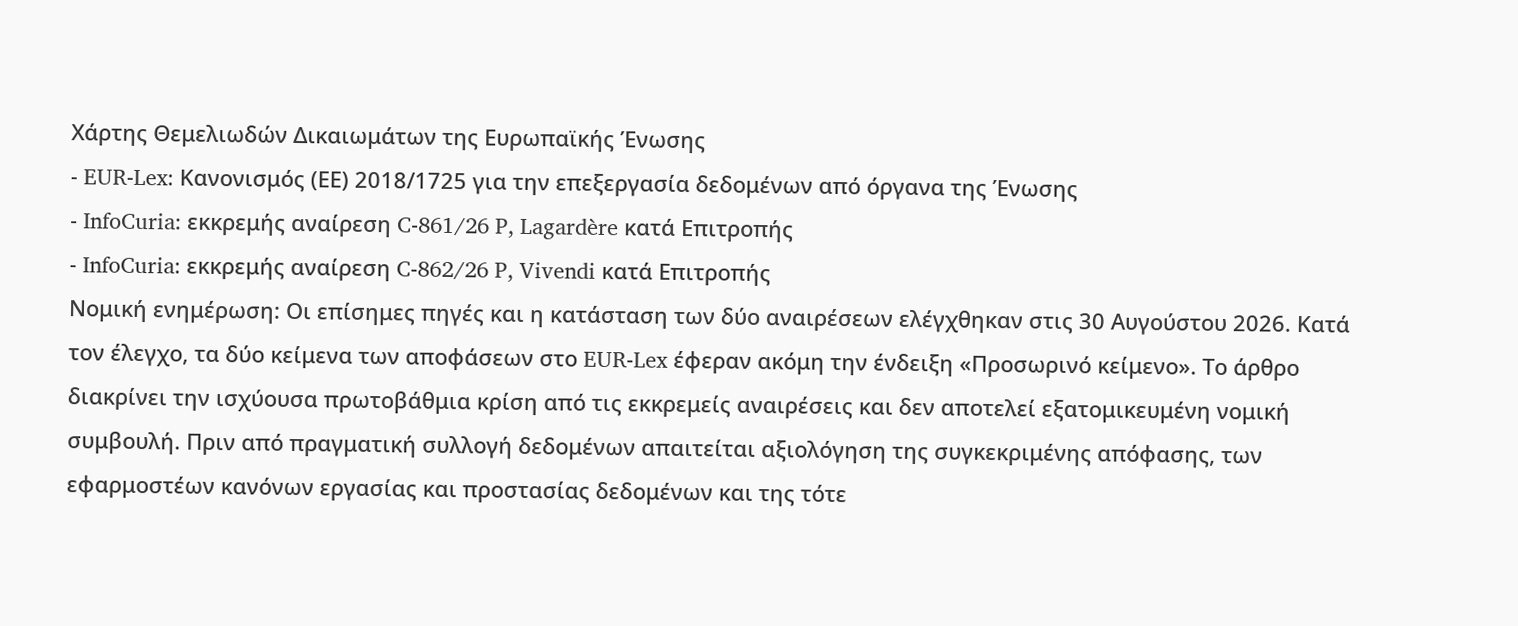Χάρτης Θεμελιωδών Δικαιωμάτων της Ευρωπαϊκής Ένωσης
- EUR-Lex: Κανονισμός (ΕΕ) 2018/1725 για την επεξεργασία δεδομένων από όργανα της Ένωσης
- InfoCuria: εκκρεμής αναίρεση C-861/26 P, Lagardère κατά Επιτροπής
- InfoCuria: εκκρεμής αναίρεση C-862/26 P, Vivendi κατά Επιτροπής
Νομική ενημέρωση: Οι επίσημες πηγές και η κατάσταση των δύο αναιρέσεων ελέγχθηκαν στις 30 Αυγούστου 2026. Κατά τον έλεγχο, τα δύο κείμενα των αποφάσεων στο EUR-Lex έφεραν ακόμη την ένδειξη «Προσωρινό κείμενο». Το άρθρο διακρίνει την ισχύουσα πρωτοβάθμια κρίση από τις εκκρεμείς αναιρέσεις και δεν αποτελεί εξατομικευμένη νομική συμβουλή. Πριν από πραγματική συλλογή δεδομένων απαιτείται αξιολόγηση της συγκεκριμένης απόφασης, των εφαρμοστέων κανόνων εργασίας και προστασίας δεδομένων και της τότε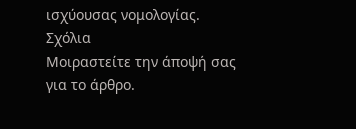ισχύουσας νομολογίας.
Σχόλια
Μοιραστείτε την άποψή σας για το άρθρο.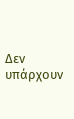Δεν υπάρχουν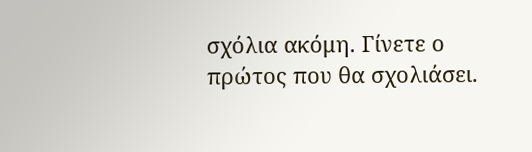σχόλια ακόμη. Γίνετε ο πρώτος που θα σχολιάσει.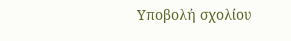Υποβολή σχολίου